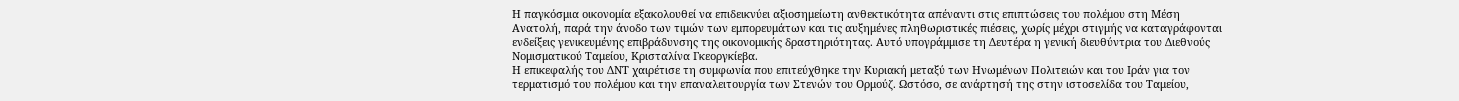Η παγκόσμια οικονομία εξακολουθεί να επιδεικνύει αξιοσημείωτη ανθεκτικότητα απέναντι στις επιπτώσεις του πολέμου στη Μέση Ανατολή, παρά την άνοδο των τιμών των εμπορευμάτων και τις αυξημένες πληθωριστικές πιέσεις, χωρίς μέχρι στιγμής να καταγράφονται ενδείξεις γενικευμένης επιβράδυνσης της οικονομικής δραστηριότητας. Αυτό υπογράμμισε τη Δευτέρα η γενική διευθύντρια του Διεθνούς Νομισματικού Ταμείου, Κρισταλίνα Γκεοργκίεβα.
Η επικεφαλής του ΔΝΤ χαιρέτισε τη συμφωνία που επιτεύχθηκε την Κυριακή μεταξύ των Ηνωμένων Πολιτειών και του Ιράν για τον τερματισμό του πολέμου και την επαναλειτουργία των Στενών του Ορμούζ. Ωστόσο, σε ανάρτησή της στην ιστοσελίδα του Ταμείου,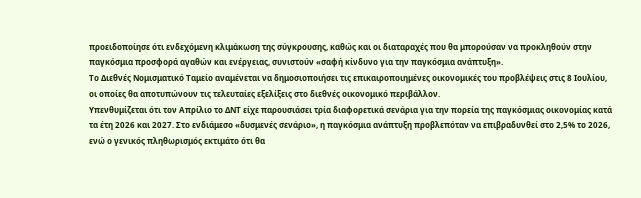προειδοποίησε ότι ενδεχόμενη κλιμάκωση της σύγκρουσης, καθώς και οι διαταραχές που θα μπορούσαν να προκληθούν στην παγκόσμια προσφορά αγαθών και ενέργειας, συνιστούν «σαφή κίνδυνο για την παγκόσμια ανάπτυξη».
Το Διεθνές Νομισματικό Ταμείο αναμένεται να δημοσιοποιήσει τις επικαιροποιημένες οικονομικές του προβλέψεις στις 8 Ιουλίου, οι οποίες θα αποτυπώνουν τις τελευταίες εξελίξεις στο διεθνές οικονομικό περιβάλλον.
Υπενθυμίζεται ότι τον Απρίλιο το ΔΝΤ είχε παρουσιάσει τρία διαφορετικά σενάρια για την πορεία της παγκόσμιας οικονομίας κατά τα έτη 2026 και 2027. Στο ενδιάμεσο «δυσμενές σενάριο», η παγκόσμια ανάπτυξη προβλεπόταν να επιβραδυνθεί στο 2,5% το 2026, ενώ ο γενικός πληθωρισμός εκτιμάτο ότι θα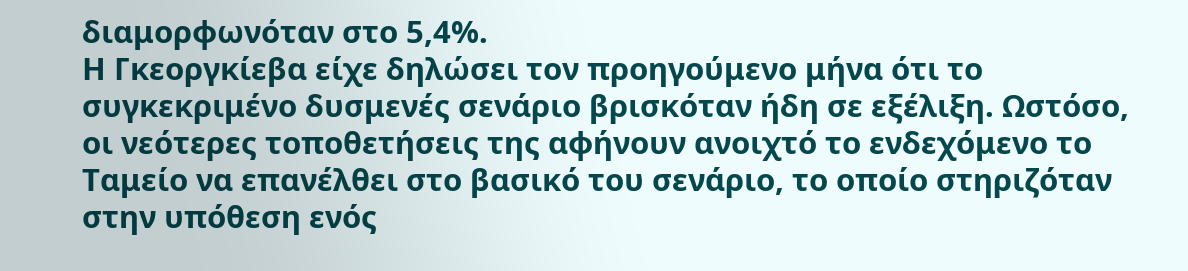διαμορφωνόταν στο 5,4%.
Η Γκεοργκίεβα είχε δηλώσει τον προηγούμενο μήνα ότι το συγκεκριμένο δυσμενές σενάριο βρισκόταν ήδη σε εξέλιξη. Ωστόσο, οι νεότερες τοποθετήσεις της αφήνουν ανοιχτό το ενδεχόμενο το Ταμείο να επανέλθει στο βασικό του σενάριο, το οποίο στηριζόταν στην υπόθεση ενός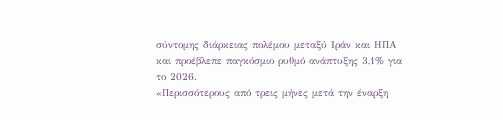σύντομης διάρκειας πολέμου μεταξύ Ιράν και ΗΠΑ και προέβλεπε παγκόσμιο ρυθμό ανάπτυξης 3,1% για το 2026.
«Περισσότερους από τρεις μήνες μετά την έναρξη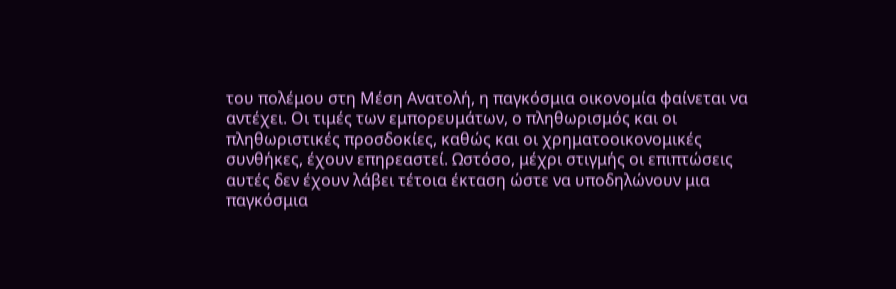του πολέμου στη Μέση Ανατολή, η παγκόσμια οικονομία φαίνεται να αντέχει. Οι τιμές των εμπορευμάτων, ο πληθωρισμός και οι πληθωριστικές προσδοκίες, καθώς και οι χρηματοοικονομικές συνθήκες, έχουν επηρεαστεί. Ωστόσο, μέχρι στιγμής οι επιπτώσεις αυτές δεν έχουν λάβει τέτοια έκταση ώστε να υποδηλώνουν μια παγκόσμια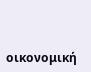οικονομική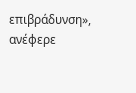επιβράδυνση», ανέφερε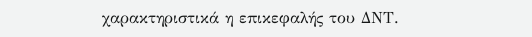χαρακτηριστικά η επικεφαλής του ΔΝΤ.